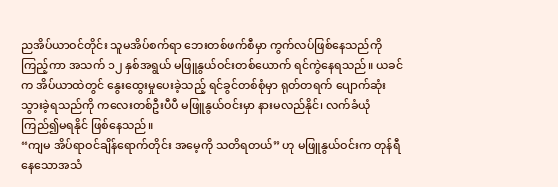ညအိပ်ယာဝင်တိုင်း သူမအိပ်စက်ရာ ဘေးတစ်ဖက်စီမှာ ကွက်လပ်ဖြစ်နေသည်ကို ကြည့်ကာ အသက် ၁၂ နှစ်အရွယ် မဖြူနွယ်ဝင်းတစ်ယောက် ရင်ကွဲနေရသည်။ ယခင်က အိပ်ယာထဲတွင် နွေးထွေးမှုပေးခဲ့သည့် ရင်ခွင်တစ်စုံမှာ ရုတ်တရက် ပျောက်ဆုံးသွားခဲ့ရသည်ကို ကလေးတစ်ဦးပီပီ မဖြူနွယ်ဝင်းမှာ နားမလည်နိုင်၊ လက်ခံယုံကြည်၍မရနိုင် ဖြစ်နေသည်။
“ကျမ အိပ်ရာဝင်ချိန်ရောက်တိုင်း အမေ့ကို သတိရတယ်” ဟု မဖြူနွယ်ဝင်းက တုန်ရီနေသောအသံ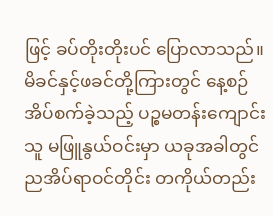ဖြင့် ခပ်တိုးတိုးပင် ပြောလာသည်။
မိခင်နှင့်ဖခင်တို့ကြားတွင် နေ့စဉ်အိပ်စက်ခဲ့သည့် ပဉ္စမတန်းကျောင်းသူ မဖြူနွယ်ဝင်းမှာ ယခုအခါတွင် ညအိပ်ရာဝင်တိုင်း တကိုယ်တည်း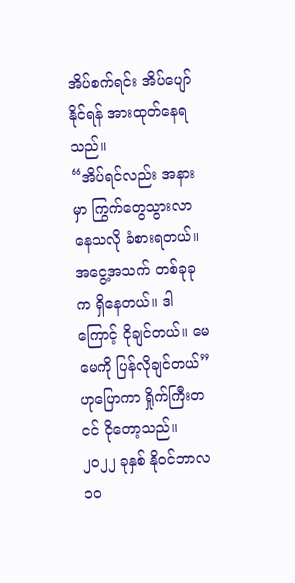အိပ်စက်ရင်း အိပ်ပျော်နိုင်ရန် အားထုတ်နေရသည်။
“အိပ်ရင်လည်း အနားမှာ ကြွက်တွေသွားလာနေသလို ခံစားရတယ်။ အငွေ့အသက် တစ်ခုခုက ရှိနေတယ်။ ဒါကြောင့် ငိုချင်တယ်။ မေမေကို ပြန်လိုချင်တယ်” ဟုပြောကာ ရှိုက်ကြီးတငင် ငိုတော့သည်။
၂၀၂၂ ခုနှစ် နိုဝင်ဘာလ ၁၀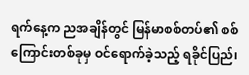ရက်နေ့က ညအချိန်တွင် မြန်မာစစ်တပ်၏ စစ်ကြောင်းတစ်ခုမှ ဝင်ရောက်ခဲ့သည့် ရခိုင်ပြည်၊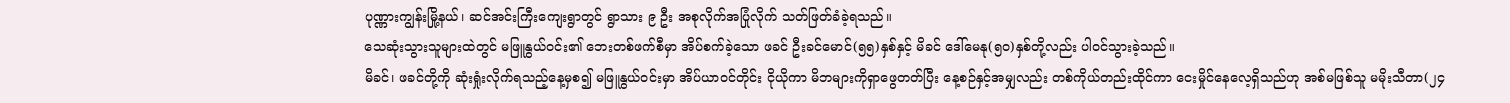ပုဏ္ဏားကျွန်းမြို့နယ်၊ ဆင်အင်းကြီးကျေးရွာတွင် ရွာသား ၉ ဦး အစုလိုက်အပြုံလိုက် သတ်ဖြတ်ခံခဲ့ရသည်။
သေဆုံးသွားသူများထဲတွင် မဖြူနွယ်ဝင်း၏ ဘေးတစ်ဖက်စီမှာ အိပ်စက်ခဲ့သော ဖခင် ဦးခင်မောင်(၅၅)နှစ်နှင့် မိခင် ဒေါ်မေနု(၅၀)နှစ်တို့လည်း ပါဝင်သွားခဲ့သည်။
မိခင်၊ ဖခင်တို့ကို ဆုံးရှုံးလိုက်ရသည့်နေ့မှစ၍ မဖြူနွယ်ဝင်းမှာ အိပ်ယာဝင်တိုင်း ငိုယိုကာ မိဘများကိုရှာဖွေတတ်ပြီး နေ့စဉ်နှင့်အမျှလည်း တစ်ကိုယ်တည်းထိုင်ကာ ငေးမှိုင်နေလေ့ရှိသည်ဟု အစ်မဖြစ်သူ မမိုးသီတာ(၂၄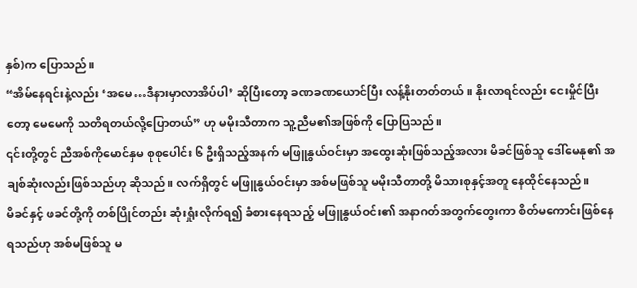နှစ်)က ပြောသည်။
“အိမ်နေရင်းနဲ့လည်း ‘အမေ…ဒီနားမှာလာအိပ်ပါ’ ဆိုပြီးတော့ ခဏခဏယောင်ပြီး လန့်နိုးတတ်တယ်။ နိုးလာရင်လည်း ငေးမှိုင်ပြီးတော့ မေမေကို သတိရတယ်လို့ပြောတယ်” ဟု မမိုးသီတာက သူ့ညီမ၏အဖြစ်ကို ပြောပြသည်။
၎င်းတို့တွင် ညီအစ်ကိုမောင်နှမ စုစုပေါင်း ၆ ဦးရှိသည့်အနက် မဖြူနွယ်ဝင်းမှာ အထွေးဆုံးဖြစ်သည့်အလား မိခင်ဖြစ်သူ ဒေါ်မေနု၏ အချစ်ဆုံးလည်းဖြစ်သည်ဟု ဆိုသည်။ လက်ရှိတွင် မဖြူနွယ်ဝင်းမှာ အစ်မဖြစ်သူ မမိုးသီတာတို့ မိသားစုနှင့်အတူ နေထိုင်နေသည်။
မိခင်နှင့် ဖခင်တို့ကို တစ်ပြိုင်တည်း ဆုံးရှုံးလိုက်ရ၍ ခံစားနေရသည့် မဖြူနွယ်ဝင်း၏ အနာဂတ်အတွက်တွေးကာ စိတ်မကောင်းဖြစ်နေရသည်ဟု အစ်မဖြစ်သူ မ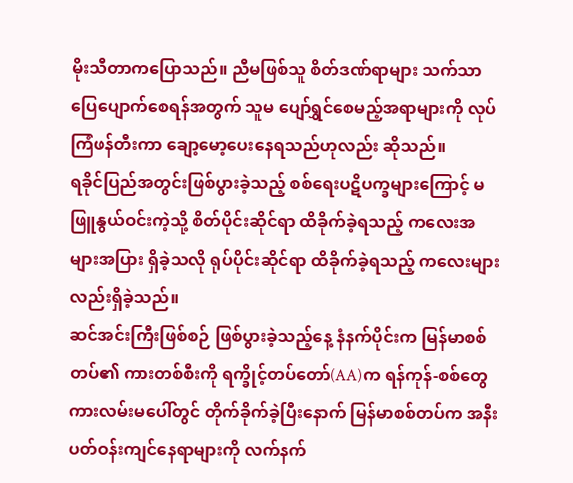မိုးသီတာကပြောသည်။ ညီမဖြစ်သူ စိတ်ဒဏ်ရာများ သက်သာပြေပျောက်စေရန်အတွက် သူမ ပျော်ရွှင်စေမည့်အရာများကို လုပ်ကြံဖန်တီးကာ ချော့မော့ပေးနေရသည်ဟုလည်း ဆိုသည်။
ရခိုင်ပြည်အတွင်းဖြစ်ပွားခဲ့သည့် စစ်ရေးပဋိပက္ခများကြောင့် မဖြူနွယ်ဝင်းကဲ့သို့ စိတ်ပိုင်းဆိုင်ရာ ထိခိုက်ခဲ့ရသည့် ကလေးအများအပြား ရှိခဲ့သလို ရုပ်ပိုင်းဆိုင်ရာ ထိခိုက်ခဲ့ရသည့် ကလေးများလည်းရှိခဲ့သည်။
ဆင်အင်းကြီးဖြစ်စဉ် ဖြစ်ပွားခဲ့သည့်နေ့ နံနက်ပိုင်းက မြန်မာစစ်တပ်၏ ကားတစ်စီးကို ရက္ခိုင့်တပ်တော်(AA)က ရန်ကုန်-စစ်တွေ ကားလမ်းမပေါ်တွင် တိုက်ခိုက်ခဲ့ပြီးနောက် မြန်မာစစ်တပ်က အနီးပတ်ဝန်းကျင်နေရာများကို လက်နက်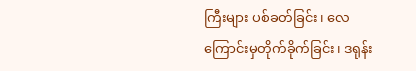ကြီးများ ပစ်ခတ်ခြင်း၊ လေကြောင်းမှတိုက်ခိုက်ခြင်း၊ ဒရုန်း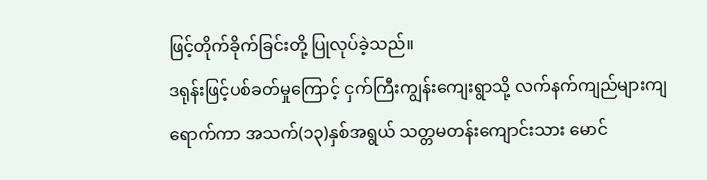ဖြင့်တိုက်ခိုက်ခြင်းတို့ ပြုလုပ်ခဲ့သည်။
ဒရုန်းဖြင့်ပစ်ခတ်မှုကြောင့် ငှက်ကြီးကျွန်းကျေးရွာသို့ လက်နက်ကျည်များကျရောက်ကာ အသက်(၁၃)နှစ်အရွယ် သတ္တမတန်းကျောင်းသား မောင်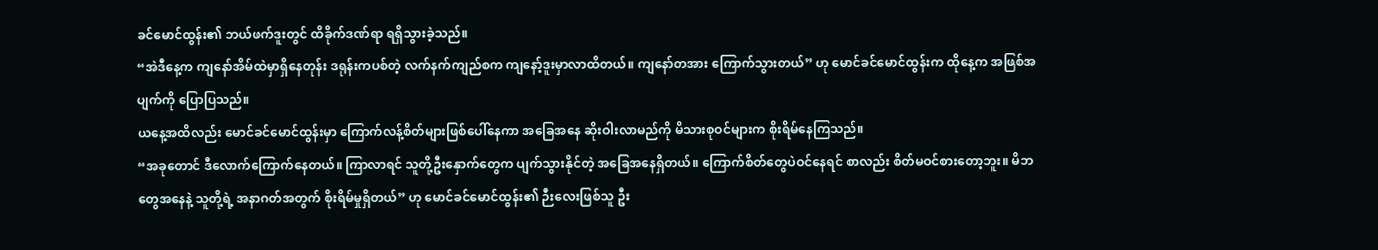ခင်မောင်ထွန်း၏ ဘယ်ဖက်ဒူးတွင် ထိခိုက်ဒဏ်ရာ ရရှိသွားခဲ့သည်။
“အဲဒီနေ့က ကျနော်အိမ်ထဲမှာရှိနေတုန်း ဒရုန်းကပစ်တဲ့ လက်နက်ကျည်စက ကျနော့်ဒူးမှာလာထိတယ်။ ကျနော်တအား ကြောက်သွားတယ်” ဟု မောင်ခင်မောင်ထွန်းက ထိုနေ့က အဖြစ်အပျက်ကို ပြောပြသည်။
ယနေ့အထိလည်း မောင်ခင်မောင်ထွန်းမှာ ကြောက်လန့်စိတ်များဖြစ်ပေါ်နေကာ အခြေအနေ ဆိုးဝါးလာမည်ကို မိသားစုဝင်များက စိုးရိမ်နေကြသည်။
“အခုတောင် ဒီလောက်ကြောက်နေတယ်။ ကြာလာရင် သူတို့ဦးနှောက်တွေက ပျက်သွားနိုင်တဲ့ အခြေအနေရှိတယ်။ ကြောက်စိတ်တွေပဲဝင်နေရင် စာလည်း စိတ်မဝင်စားတော့ဘူး။ မိဘတွေအနေနဲ့ သူတို့ရဲ့ အနာဂတ်အတွက် စိုးရိမ်မှုရှိတယ်” ဟု မောင်ခင်မောင်ထွန်း၏ ဉီးလေးဖြစ်သူ ဦး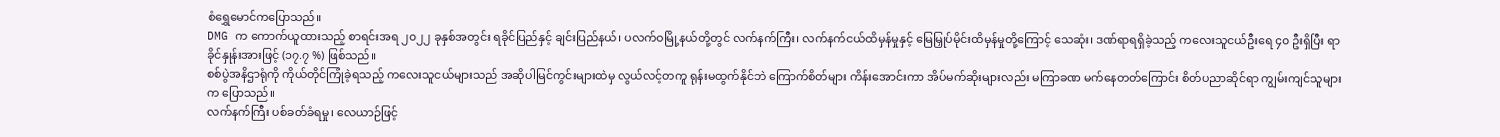စံရွှေမောင်ကပြောသည်။
DMG က ကောက်ယူထားသည့် စာရင်းအရ ၂၀၂၂ ခုနှစ်အတွင်း ရခိုင်ပြည်နှင့် ချင်းပြည်နယ်၊ ပလက်ဝမြို့နယ်တို့တွင် လက်နက်ကြီး၊ လက်နက်ငယ်ထိမှန်မှုနှင့် မြေမြှုပ်မိုင်းထိမှန်မှုတို့ကြောင့် သေဆုံး၊ ဒဏ်ရာရရှိခဲ့သည့် ကလေးသူငယ်ဦးရေ ၄၀ ဦးရှိပြီး ရာခိုင်နှုန်းအားဖြင့် (၁၇.၇ %) ဖြစ်သည်။
စစ်ပွဲအနိဌာရုံကို ကိုယ်တိုင်ကြုံခဲ့ရသည့် ကလေးသူငယ်များသည် အဆိုပါမြင်ကွင်းများထဲမှ လွယ်လင့်တကူ ရုန်းမထွက်နိုင်ဘဲ ကြောက်စိတ်များ ကိန်းအောင်းကာ အိပ်မက်ဆိုးများလည်း မကြာခဏ မက်နေတတ်ကြောင်း စိတ်ပညာဆိုင်ရာ ကျွမ်းကျင်သူများက ပြောသည်။
လက်နက်ကြီး ပစ်ခတ်ခံရမှု၊ လေယာဉ်ဖြင့်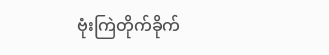ဗုံးကြဲတိုက်ခိုက်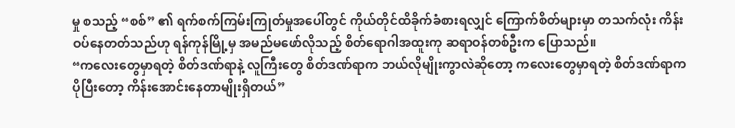မှု စသည့် “စစ်” ၏ ရက်စက်ကြမ်းကြုတ်မှုအပေါ်တွင် ကိုယ်တိုင်ထိခိုက်ခံစားရလျှင် ကြောက်စိတ်များမှာ တသက်လုံး ကိန်းဝပ်နေတတ်သည်ဟု ရန်ကုန်မြို့မှ အမည်မဖော်လိုသည့် စိတ်ရောဂါအထူးကု ဆရာဝန်တစ်ဦးက ပြောသည်။
“ကလေးတွေမှာရတဲ့ စိတ်ဒဏ်ရာနဲ့ လူကြီးတွေ စိတ်ဒဏ်ရာက ဘယ်လိုမျိုးကွာလဲဆိုတော့ ကလေးတွေမှာရတဲ့ စိတ်ဒဏ်ရာက ပိုပြီးတော့ ကိန်းအောင်းနေတာမျိုးရှိတယ်”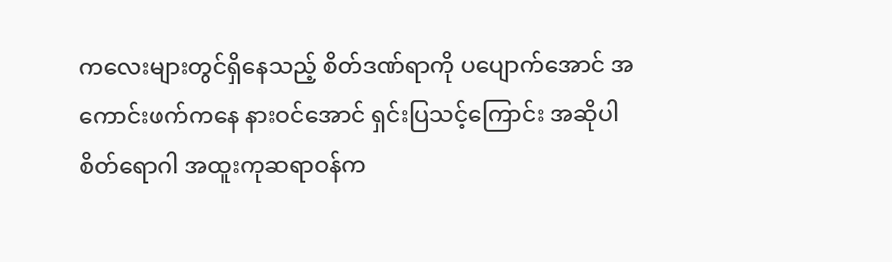ကလေးများတွင်ရှိနေသည့် စိတ်ဒဏ်ရာကို ပပျောက်အောင် အကောင်းဖက်ကနေ နားဝင်အောင် ရှင်းပြသင့်ကြောင်း အဆိုပါ စိတ်ရောဂါ အထူးကုဆရာဝန်က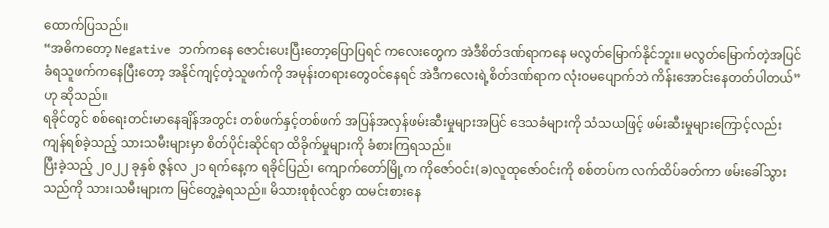ထောက်ပြသည်။
“အဓိကတော့ Negative ဘက်ကနေ ဇောင်းပေးပြီးတော့ပြောပြရင် ကလေးတွေက အဲဒီစိတ်ဒဏ်ရာကနေ မလွတ်မြောက်နိုင်ဘူး။ မလွတ်မြောက်တဲ့အပြင် ခံရသူဖက်ကနေပြီးတော့ အနိုင်ကျင့်တဲ့သူဖက်ကို အမုန်းတရားတွေဝင်နေရင် အဲဒီကလေးရဲ့စိတ်ဒဏ်ရာက လုံးဝမပျောက်ဘဲ ကိန်းအောင်းနေတတ်ပါတယ်” ဟု ဆိုသည်။
ရခိုင်တွင် စစ်ရေးတင်းမာနေချိန်အတွင်း တစ်ဖက်နှင့်တစ်ဖက် အပြန်အလှန်ဖမ်းဆီးမှုများအပြင် ဒေသခံများကို သံသယဖြင့် ဖမ်းဆီးမှုများကြောင့်လည်း ကျန်ရစ်ခဲ့သည့် သားသမီးများမှာ စိတ်ပိုင်းဆိုင်ရာ ထိခိုက်မှုများကို ခံစားကြရသည်။
ပြီးခဲ့သည့် ၂၀၂၂ ခုနှစ် ဇွန်လ ၂၁ ရက်နေ့က ရခိုင်ပြည်၊ ကျောက်တော်မြို့က ကိုဇော်ဝင်း(ခ)လူထုဇော်ဝင်းကို စစ်တပ်က လက်ထိပ်ခတ်ကာ ဖမ်းခေါ်သွားသည်ကို သား၊သမီးများက မြင်တွေ့ခဲ့ရသည်။ မိသားစုစုံလင်စွာ ထမင်းစားနေ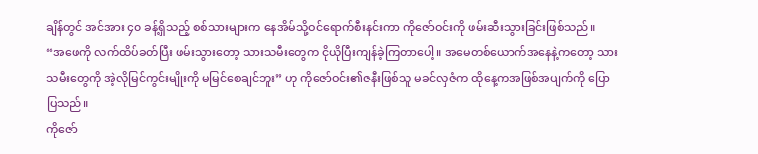ချိန်တွင် အင်အား ၄၀ ခန့်ရှိသည့် စစ်သားများက နေအိမ်သို့ဝင်ရောက်စီးနင်းကာ ကိုဇော်ဝင်းကို ဖမ်းဆီးသွားခြင်းဖြစ်သည်။
“အဖေကို လက်ထိပ်ခတ်ပြီး ဖမ်းသွားတော့ သားသမီးတွေက ငိုယိုပြီးကျန်ခဲ့ကြတာပေါ့။ အမေတစ်ယောက်အနေနဲ့ကတော့ သားသမီးတွေကို အဲ့လိုမြင်ကွင်းမျိုးကို မမြင်စေချင်ဘူး” ဟု ကိုဇော်ဝင်း၏ဇနီးဖြစ်သူ မခင်လှဇံက ထိုနေ့ကအဖြစ်အပျက်ကို ပြောပြသည်။
ကိုဇော်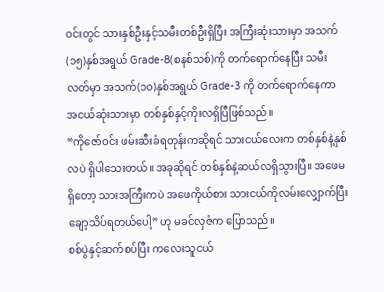ဝင်းတွင် သားနှစ်ဦးနှင့်သမီးတစ်ဦးရှိပြီး အကြီးဆုံးသားမှာ အသက်(၁၅)နှစ်အရွယ် Grade-8(စနစ်သစ်)ကို တက်ရောက်နေပြီး သမီးလတ်မှာ အသက်(၁၀)နှစ်အရွယ် Grade-3 ကို တက်ရောက်နေကာ အငယ်ဆုံးသားမှာ တစ်နှစ်နှင့်ကိုးလရှိပြီဖြစ်သည်။
“ကိုဇော်ဝင်း ဖမ်းဆီးခံရတုန်းကဆိုရင် သားငယ်လေးက တစ်နှစ်နဲ့နှစ်လပဲ ရှိပါသေးတယ်။ အခုဆိုရင် တစ်နှစ်နဲ့ဆယ်လရှိသွားပြီ။ အဖေမရှိတော့ သားအကြီးကပဲ အဖေကိုယ်စား သားငယ်ကိုလမ်းလျှောက်ပြီး ချော့သိပ်ရတယ်ပေါ့” ဟု မခင်လှဇံက ပြောသည်။
စစ်ပွဲနှင့်ဆက်စပ်ပြီး ကလေးသူငယ်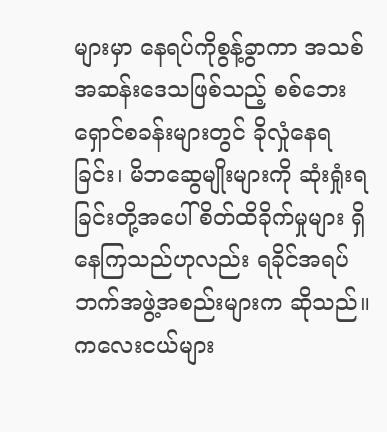များမှာ နေရပ်ကိုစွန့်ခွာကာ အသစ်အဆန်းဒေသဖြစ်သည့် စစ်ဘေးရှောင်စခန်းများတွင် ခိုလှုံနေရခြင်း၊ မိဘဆွေမျိုးများကို ဆုံးရှုံးရခြင်းတို့အပေါ် စိတ်ထိခိုက်မှုများ ရှိနေကြသည်ဟုလည်း ရခိုင်အရပ်ဘက်အဖွဲ့အစည်းများက ဆိုသည်။
ကလေးငယ်များ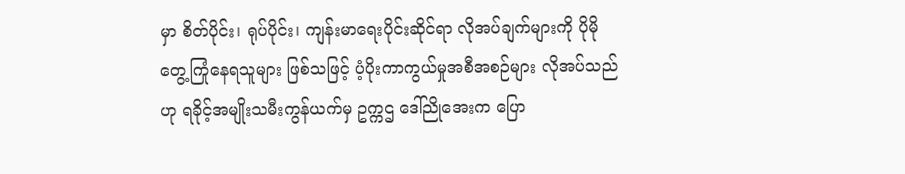မှာ စိတ်ပိုင်း၊ ရုပ်ပိုင်း၊ ကျန်းမာရေးပိုင်းဆိုင်ရာ လိုအပ်ချက်များကို ပိုမိုတွေ့ကြုံနေရသူများ ဖြစ်သဖြင့် ပံ့ပိုးကာကွယ်မှုအစီအစဉ်များ လိုအပ်သည်ဟု ရခိုင့်အမျိုးသမီးကွန်ယက်မှ ဥက္ကဌ ဒေါ်ညိုအေးက ပြော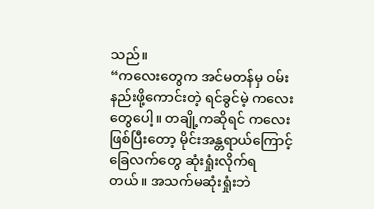သည်။
“ကလေးတွေက အင်မတန်မှ ဝမ်းနည်းဖို့ကောင်းတဲ့ ရင်ခွင်မဲ့ ကလေးတွေပေါ့။ တချို့ကဆိုရင် ကလေးဖြစ်ပြီးတော့ မိုင်းအန္တရာယ်ကြောင့် ခြေလက်တွေ ဆုံးရှုံးလိုက်ရတယ်။ အသက်မဆုံးရှုံးဘဲ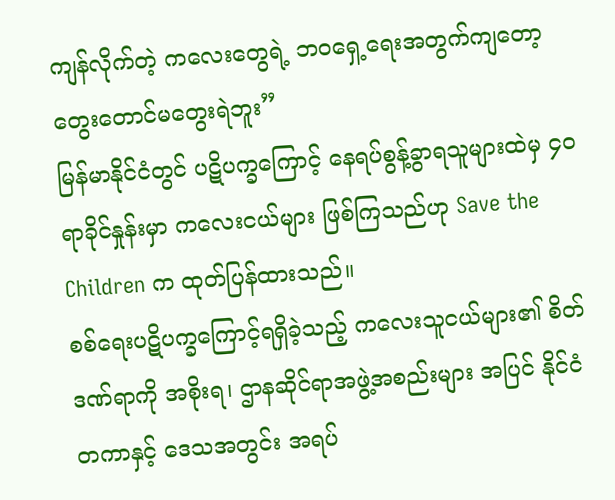ကျန်လိုက်တဲ့ ကလေးတွေရဲ့ ဘဝရှေ့ရေးအတွက်ကျတော့ တွေးတောင်မတွေးရဲဘူး”
မြန်မာနိုင်ငံတွင် ပဋိပက္ခကြောင့် နေရပ်စွန့်ခွာရသူများထဲမှ ၄၀ ရာခိုင်နှုန်းမှာ ကလေးငယ်များ ဖြစ်ကြသည်ဟု Save the Children က ထုတ်ပြန်ထားသည်။
စစ်ရေးပဋိပက္ခကြောင့်ရရှိခဲ့သည့် ကလေးသူငယ်များ၏ စိတ်ဒဏ်ရာကို အစိုးရ၊ ဌာနဆိုင်ရာအဖွဲ့အစည်းများ အပြင် နိုင်ငံတကာနှင့် ဒေသအတွင်း အရပ်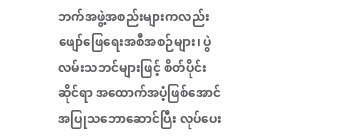ဘက်အဖွဲ့အစည်းများကလည်း ဖျော်ဖြေရေးအစီအစဉ်များ၊ ပွဲလမ်းသဘင်များဖြင့် စိတ်ပိုင်းဆိုင်ရာ အထောက်အပံ့ဖြစ်အောင် အပြုသဘောဆောင်ပြီး လုပ်ပေး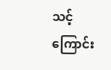သင့်ကြောင်း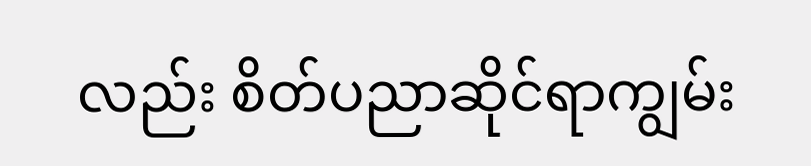လည်း စိတ်ပညာဆိုင်ရာကျွမ်း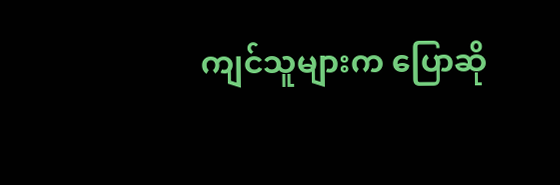ကျင်သူများက ပြောဆို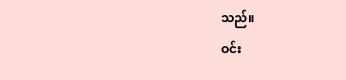သည်။
ဝင်း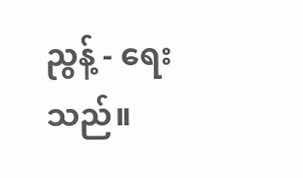ညွန့် - ရေးသည်။